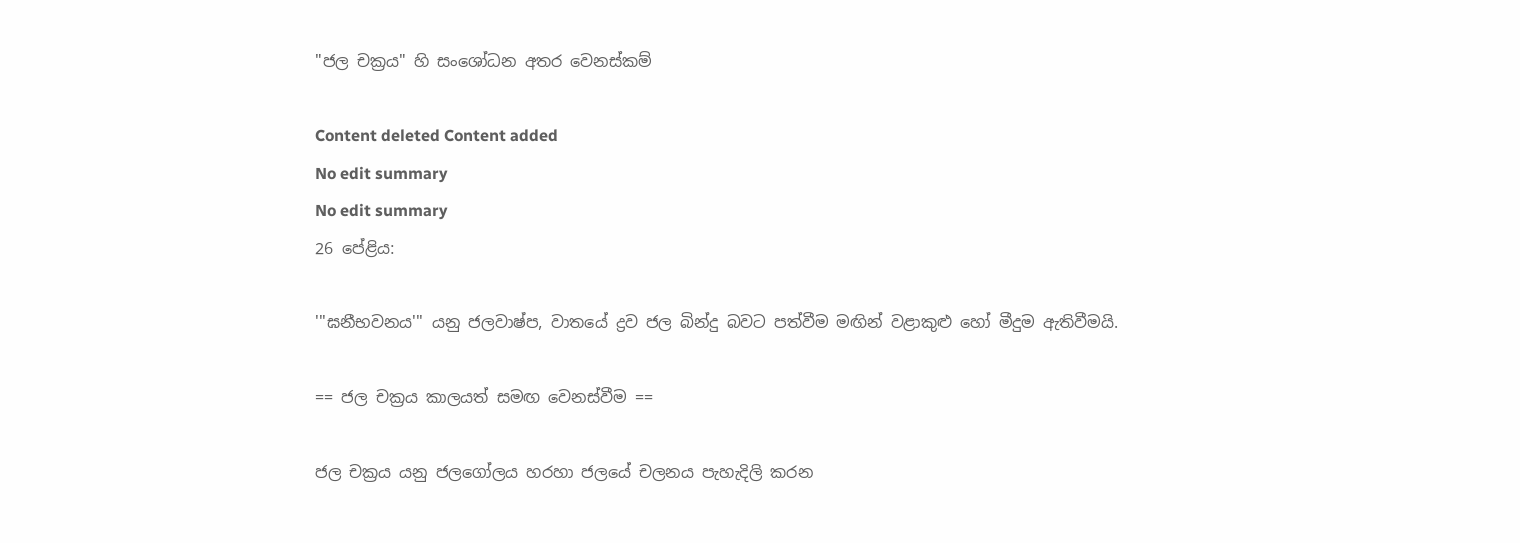"ජල චක්‍රය" හි සංශෝධන අතර වෙනස්කම්

Content deleted Content added
No edit summary
No edit summary
26 පේළිය:

'''ඝනීභවනය''' යනු ජලවාෂ්ප, වාතයේ ද්‍රව ජල බින්දු බවට පත්වීම මඟින් වළාකුළු හෝ මීදුම ඇතිවීමයි.

== ජල චක්‍රය කාලයත් සමඟ වෙනස්වීම ==

ජල චක්‍රය යනු ජලගෝලය හරහා ජලයේ චලනය පැහැදිලි කරන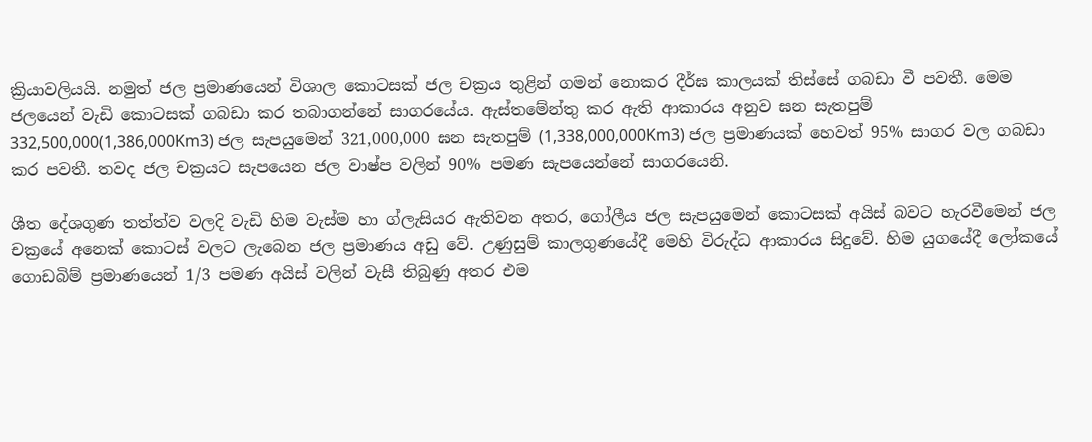ක්‍රියාවලියයි. නමුත් ජල ප්‍රමාණයෙන් විශාල කොටසක් ජල චක්‍රය තුළින් ‍ගමන් නොකර දීර්ඝ කාලයක් තිස්සේ ගබඩා වී පවතී. මෙම ජලයෙන් වැඩි කොටසක් ගබඩා කර තබාගන්නේ සාගරයේය. ඇස්තමේන්තු කර ඇති ආකාරය අනුව ඝන සැතපුම් 332,500,000(1,386,000Km3) ජල සැපයුමෙන් 321,000,000 ඝන සැතපුම් (1,338,000,000Km3) ජල ප්‍රමාණයක් හෙවත් 95% සාගර වල ගබඩා කර පවතී. තවද ජල චක්‍රයට සැපයෙන ජල වාෂ්ප වලින් 90% පමණ සැපයෙන්නේ සාගරයෙනි.

ශීත දේශගුණ තත්ත්ව වලදි වැඩි හිම වැස්ම හා ග්ලැසියර ඇතිවන අතර, ගෝලීය ජල සැපයුමෙන් කොටසක් අයිස් බවට හැරවීමෙන් ජල චක්‍රයේ අනෙක් කොටස් වලට ලැබෙන ජල ප්‍රමාණය අඩු වේ. උණුසුම් කාලගුණයේදී මෙහි විරුද්ධ ආකාරය සිදුවේ. හිම යුගයේදී ලෝකයේ ගොඩබිම් ප්‍රමාණයෙන් 1/3 පමණ අයිස් වලින් වැසී තිබුණු අතර එම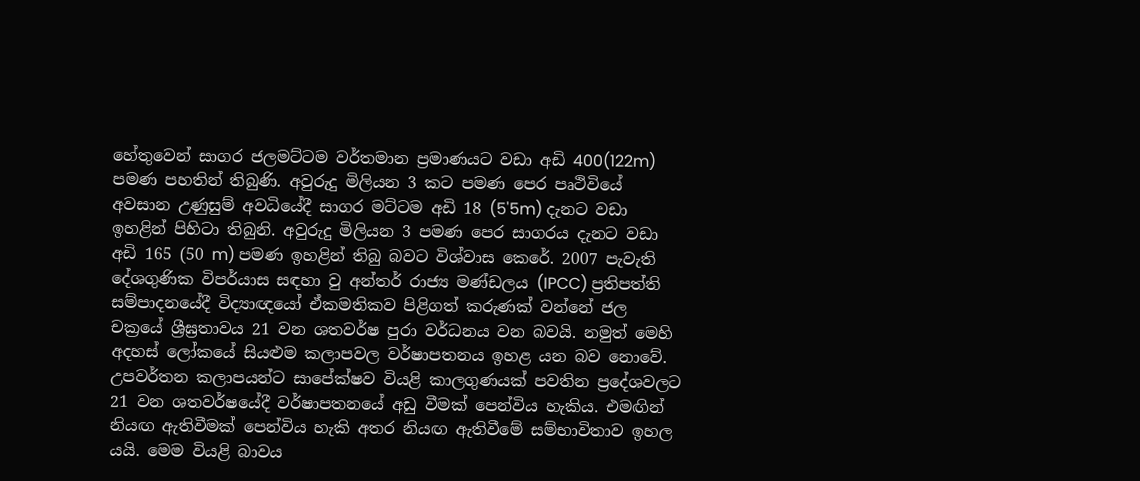හේතුවෙන් සාගර ජලමට්ටම වර්තමාන ප්‍රමාණයට වඩා අඩි 400(122m) පමණ පහතින් තිබුණි. අවුරුදු මිලියන 3 කට පමණ පෙර පෘථිවියේ අවසාන උණුසුම් අවධියේදී සාගර මට්ටම අඩි 18 (5'5m) දැනට වඩා ඉහළින් පිහිටා තිබුනි. අවුරුදු මිලියන 3 පමණ පෙර සාගරය දැනට වඩා අඩි 165 (50 m) පමණ ඉහළින් තිබු බවට විශ්වාස කෙරේ. 2007 පැවැති දේශගුණික විපර්යාස සඳහා වු අන්තර් රාජ්‍ය මණ්ඩලය (IPCC) ප්‍රතිපත්ති සම්පාදනයේදී විද්‍යාඥයෝ ඒකමතිකව පිළිගත් කරුණක් වන්නේ ජල චක්‍රයේ ශ්‍රීඝ්‍රතාවය 21 වන ශතවර්ෂ පුරා වර්ධනය වන බවයි. නමුත් මෙහි අදහස් ලෝකයේ සියළුම කලාපවල වර්ෂාපතනය ඉහළ යන බව නොවේ. උපවර්තන කලාපයන්ට සාපේක්ෂව වියළි කාලගුණයක් පවතින ප්‍රදේශවලට 21 වන ශතවර්ෂයේදී වර්ෂාපතනයේ අඩු වීමක් පෙන්විය හැකිය. එමඟින් නියඟ ඇතිවීමක් පෙන්විය හැකි අතර නියඟ ඇතිවීමේ සම්භාවිතාව ඉහල යයි. මෙම වියළි බාවය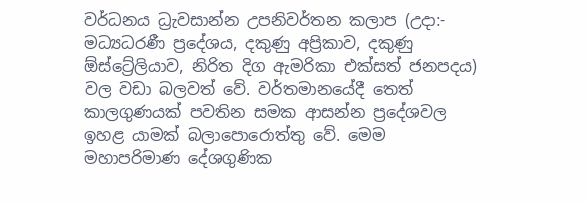වර්ධනය ධ්‍රැවසාන්න උපනිවර්තන කලාප (උදා:- මධ්‍යධරණී ප්‍රදේශය, දකුණු අප්‍රිකාව, දකුණු ඕස්ට්‍රේලියාව, නිරිත දිග ඇමරිකා එක්සත් ජනපදය) වල වඩා බලවත් වේ. වර්තමානයේදී තෙත් කාලගුණයක් පවතින සමක ආසන්න ප්‍රදේශවල ඉහළ යාමක් බලා‍පොරොත්තු වේ. මෙම මහාපරිමාණ දේශගුණික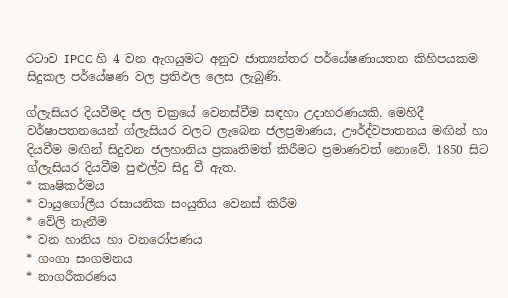රටාව IPCC හි 4 වන ඇගයුමට අනුව ජාත්‍යන්තර පර්යේෂණායතන කිහිපයකම සිදුකල පර්යේෂණ වල ප්‍රතිඵල ලෙස ලැබුණි.

ග්ලැසියර දියවීමද ජල චක්‍රයේ වෙනස්වීම සඳහා උදාහරණයකි. මෙහිදී වර්ෂාපතනයෙන් ග්ලැසියර වලට ලැබෙන ජලප්‍රමාණය, ඌර්ද්වපාතනය මඟින් හා දියවීම මඟින් සිදුවන ජලහානිය ප්‍රකෘතිමත් කිරීමට ප්‍රමාණවත් නොවේ. 1850 සිට ග්ලැසියර දියවීම පුළුල්ව සිදු වී ඇත.
* කෘෂිකර්මය
* වායුගෝලීය රසායනික සංයුතිය වෙනස් කිරීම
* වේලි තැනීම
* වන හානිය හා වනරෝපණය
* ගංගා සංගමනය
* නාගරීකරණය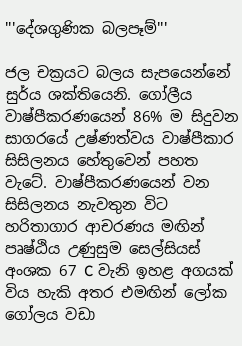'''දේශගුණික බලපෑම්'''

ජල චක්‍රයට බලය සැපයෙන්නේ සුර්ය ශක්තියෙනි. ගෝලීය වාෂ්පීකරණයෙන් 86% ම සිදුවන සාගරයේ උෂ්ණත්වය වාෂ්පීකාර සිසිලනය හේතුවෙන් පහත වැටේ. වාෂ්පීකරණයෙන් වන සිසිලනය නැවතුන විට හරිතාගාර ආචරණය මඟින් පෘෂ්ඨිය උණුසුම සෙල්සියස් අංශක 67 C වැනි ඉහළ අගයක් විය හැකි අතර එමඟින් ලෝක ගෝලය වඩා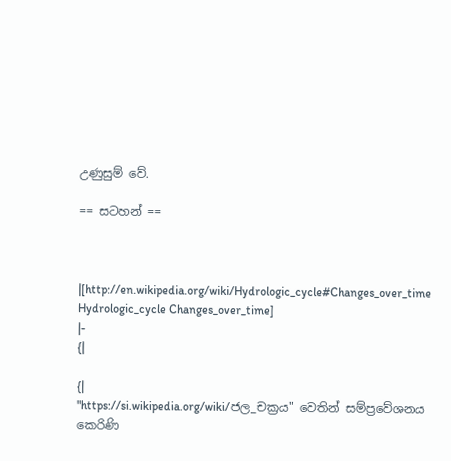උණුසුම් වේ.

== සටහන් ==



|[http://en.wikipedia.org/wiki/Hydrologic_cycle#Changes_over_time Hydrologic_cycle Changes_over_time]
|-
{|

{|
"https://si.wikipedia.org/wiki/ජල_චක්‍රය" වෙතින් සම්ප්‍රවේශනය කෙරිණි